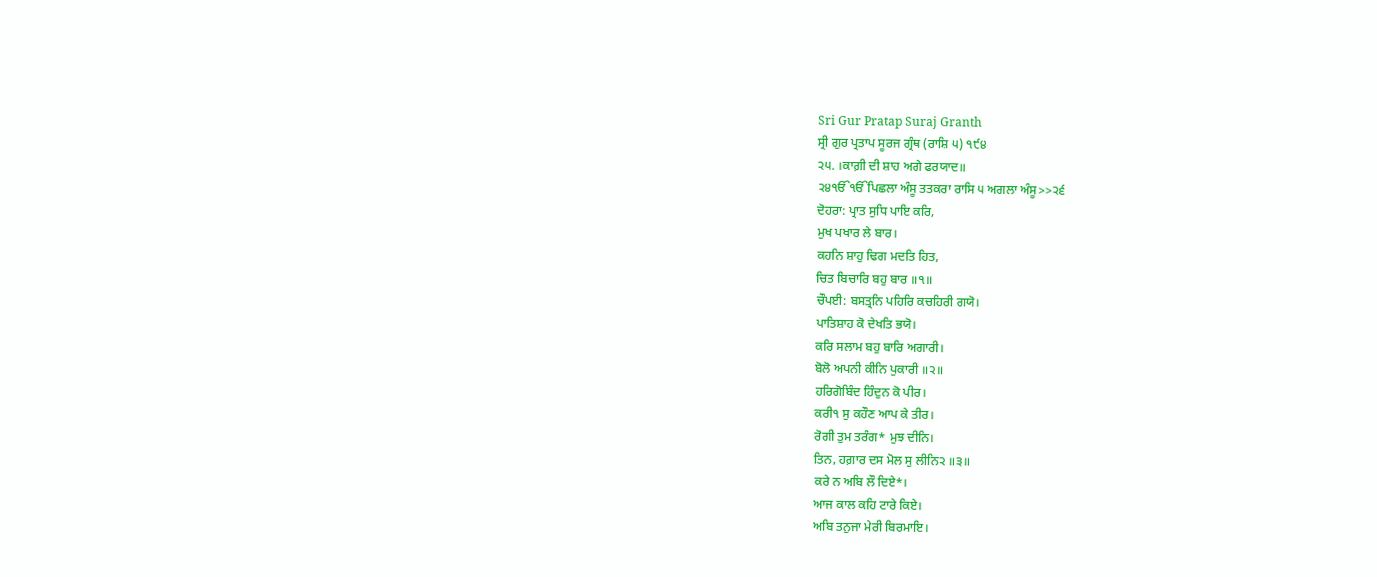Sri Gur Pratap Suraj Granth
ਸ੍ਰੀ ਗੁਰ ਪ੍ਰਤਾਪ ਸੂਰਜ ਗ੍ਰੰਥ (ਰਾਸ਼ਿ ੫) ੧੯੪
੨੫. ।ਕਾਗ਼ੀ ਦੀ ਸ਼ਾਹ ਅਗੇ ਫਰਯਾਦ॥
੨੪ੴੴਪਿਛਲਾ ਅੰਸੂ ਤਤਕਰਾ ਰਾਸਿ ੫ ਅਗਲਾ ਅੰਸੂ>>੨੬
ਦੋਹਰਾ: ਪ੍ਰਾਤ ਸੁਧਿ ਪਾਇ ਕਰਿ,
ਮੁਖ ਪਖਾਰ ਲੇ ਬਾਰ।
ਕਹਨਿ ਸ਼ਾਹੁ ਢਿਗ ਮਦਤਿ ਹਿਤ,
ਚਿਤ ਬਿਚਾਰਿ ਬਹੁ ਬਾਰ ॥੧॥
ਚੌਪਈ: ਬਸਤ੍ਰਨਿ ਪਹਿਰਿ ਕਚਹਿਰੀ ਗਯੋ।
ਪਾਤਿਸ਼ਾਹ ਕੋ ਦੇਖਤਿ ਭਯੋ।
ਕਰਿ ਸਲਾਮ ਬਹੁ ਬਾਰਿ ਅਗਾਰੀ।
ਬੋਲੋ ਅਪਨੀ ਕੀਨਿ ਪੁਕਾਰੀ ॥੨॥
ਹਰਿਗੋਬਿੰਦ ਹਿੰਦੁਨ ਕੋ ਪੀਰ।
ਕਰੀ੧ ਸੁ ਕਹੌਣ ਆਪ ਕੇ ਤੀਰ।
ਰੋਗੀ ਤੁਮ ਤਰੰਗ* ਮੁਝ ਦੀਨਿ।
ਤਿਨ, ਹਗ਼ਾਰ ਦਸ ਮੋਲ ਸੁ ਲੀਨਿ੨ ॥੩॥
ਕਰੇ ਨ ਅਬਿ ਲੌ ਦਿਏ*।
ਆਜ ਕਾਲ ਕਹਿ ਟਾਰੇ ਕਿਏ।
ਅਬਿ ਤਨੁਜਾ ਮੇਰੀ ਬਿਰਮਾਇ।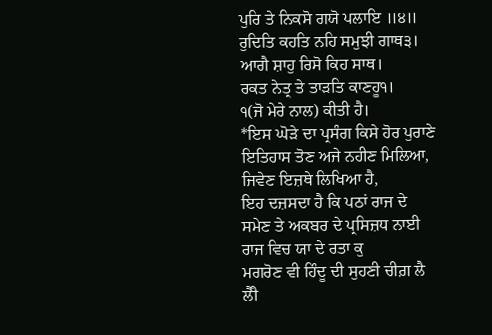ਪੁਰਿ ਤੇ ਨਿਕਸੋ ਗਯੋ ਪਲਾਇ ॥੪॥
ਰੁਦਿਤਿ ਕਹਤਿ ਨਹਿ ਸਮੁਝੀ ਗਾਥ੩।
ਆਗੈ ਸ਼ਾਹੁ ਰਿਸੋ ਕਿਹ ਸਾਥ।
ਰਕਤ ਨੇਤ੍ਰ ਤੇ ਤਾੜਤਿ ਕਾਣਹੂ੧।
੧(ਜੋ ਮੇਰੇ ਨਾਲ) ਕੀਤੀ ਹੈ।
*ਇਸ ਘੋੜੇ ਦਾ ਪ੍ਰਸੰਗ ਕਿਸੇ ਹੋਰ ਪੁਰਾਣੇ ਇਤਿਹਾਸ ਤੋਣ ਅਜੇ ਨਹੀਣ ਮਿਲਿਆ, ਜਿਵੇਣ ਇਜ਼ਥੇ ਲਿਖਿਆ ਹੈ,
ਇਹ ਦਜ਼ਸਦਾ ਹੈ ਕਿ ਪਠਾਂ ਰਾਜ ਦੇ ਸਮੇਣ ਤੇ ਅਕਬਰ ਦੇ ਪ੍ਰਸਿਜ਼ਧ ਨਾਈ ਰਾਜ ਵਿਚ ਯਾ ਦੇ ਰਤਾ ਕੁ
ਮਗਰੋਣ ਵੀ ਹਿੰਦੂ ਦੀ ਸੁਹਣੀ ਚੀਗ਼ ਲੈ ਲੈਂੀ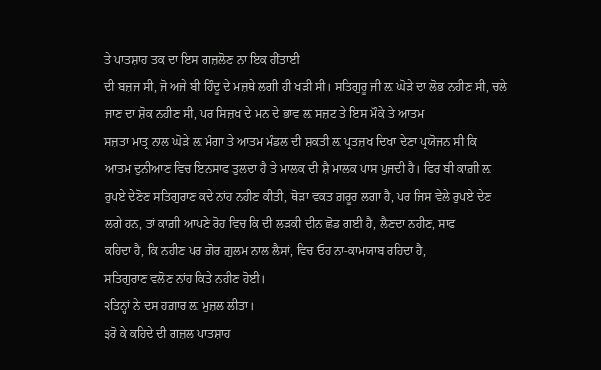ਤੇ ਪਾਤਸ਼ਾਹ ਤਕ ਦਾ ਇਸ ਗਜ਼ਲੋਣ ਨਾ ਇਕ ਹੀਂਤਾਈ
ਦੀ ਬਜ਼ਜ ਸੀ, ਜੋ ਅਜੇ ਬੀ ਹਿੰਦੂ ਦੇ ਮਜ਼ਥੇ ਲਗੀ ਹੀ ਖੜੀ ਸੀ। ਸਤਿਗੁਰੂ ਜੀ ਲ਼ ਘੋੜੇ ਦਾ ਲੋਭ ਨਹੀਣ ਸੀ, ਚਲੇ
ਜਾਣ ਦਾ ਸ਼ੋਕ ਨਹੀਣ ਸੀ, ਪਰ ਸਿਜ਼ਖ ਦੇ ਮਨ ਦੇ ਭਾਵ ਲ਼ ਸਜ਼ਟ ਤੇ ਇਸ ਮੌਕੇ ਤੇ ਆਤਮ
ਸਜ਼ਤਾ ਮਾਤ੍ਰ ਨਾਲ ਘੋੜੇ ਲ਼ ਮੰਗਾ ਤੇ ਆਤਮ ਮੰਡਲ ਦੀ ਸ਼ਕਤੀ ਲ਼ ਪ੍ਰਤਜ਼ਖ ਦਿਖਾ ਦੇਣਾ ਪ੍ਰਯੋਜਨ ਸੀ ਕਿ
ਆਤਮ ਦੁਨੀਆਣ ਵਿਚ ਇਨਸਾਫ ਤੁਲਦਾ ਹੈ ਤੇ ਮਾਲਕ ਦੀ ਸ਼ੈ ਮਾਲਕ ਪਾਸ ਪੁਜਦੀ ਹੈ। ਫਿਰ ਬੀ ਕਾਗ਼ੀ ਲ਼
ਰੁਪਏ ਦੇਣੋਣ ਸਤਿਗੁਰਾਣ ਕਦੇ ਨਾਂਹ ਨਹੀਣ ਕੀਤੀ, ਥੋੜਾ ਵਕਤ ਗ਼ਰੂਰ ਲਗਾ ਹੈ, ਪਰ ਜਿਸ ਵੇਲੇ ਰੁਪਏ ਦੇਣ
ਲਗੇ ਹਨ, ਤਾਂ ਕਾਗ਼ੀ ਆਪਣੇ ਰੋਹ ਵਿਚ ਕਿ ਦੀ ਲੜਕੀ ਦੀਨ ਛੋਡ ਗਈ ਹੈ, ਲੈਣਦਾ ਨਹੀਣ, ਸਾਫ
ਕਹਿਦਾ ਹੈ, ਕਿ ਨਹੀਣ ਪਰ ਗ਼ੋਰ ਗ਼ੁਲਮ ਨਾਲ ਲੈਸਾਂ, ਵਿਚ ਓਹ ਨਾ-ਕਾਮਯਾਬ ਰਹਿਦਾ ਹੈ,
ਸਤਿਗੁਰਾਣ ਵਲੋਣ ਨਾਂਹ ਕਿਤੇ ਨਹੀਣ ਹੋਈ।
੨ਤਿਨ੍ਹਾਂ ਨੇ ਦਸ ਹਗ਼ਾਰ ਲ਼ ਮੁਜ਼ਲ ਲੀਤਾ।
੩ਰੋ ਕੇ ਕਹਿਦੇ ਦੀ ਗਜ਼ਲ ਪਾਤਸ਼ਾਹ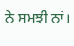ਨੇ ਸਮਝੀ ਨਾਂ।